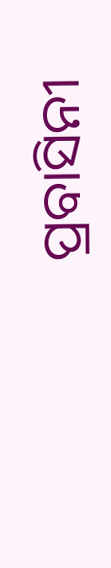ପ୍ରବାସିନୀ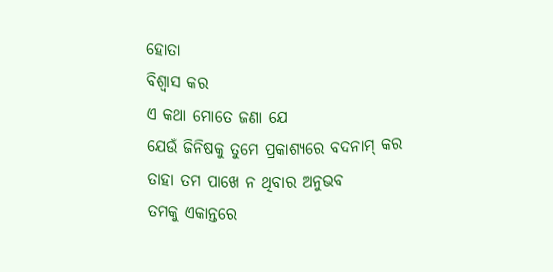ହୋତା
ବିଶ୍ୱାସ କର
ଏ କଥା ମୋତେ ଜଣା ଯେ
ଯେଉଁ ଜିନିଷକୁ ତୁମେ ପ୍ରକାଶ୍ୟରେ ବଦନାମ୍ କର
ତାହା ତମ ପାଖେ ନ ଥିବାର ଅନୁଭବ
ତମକୁ ଏକାନ୍ତରେ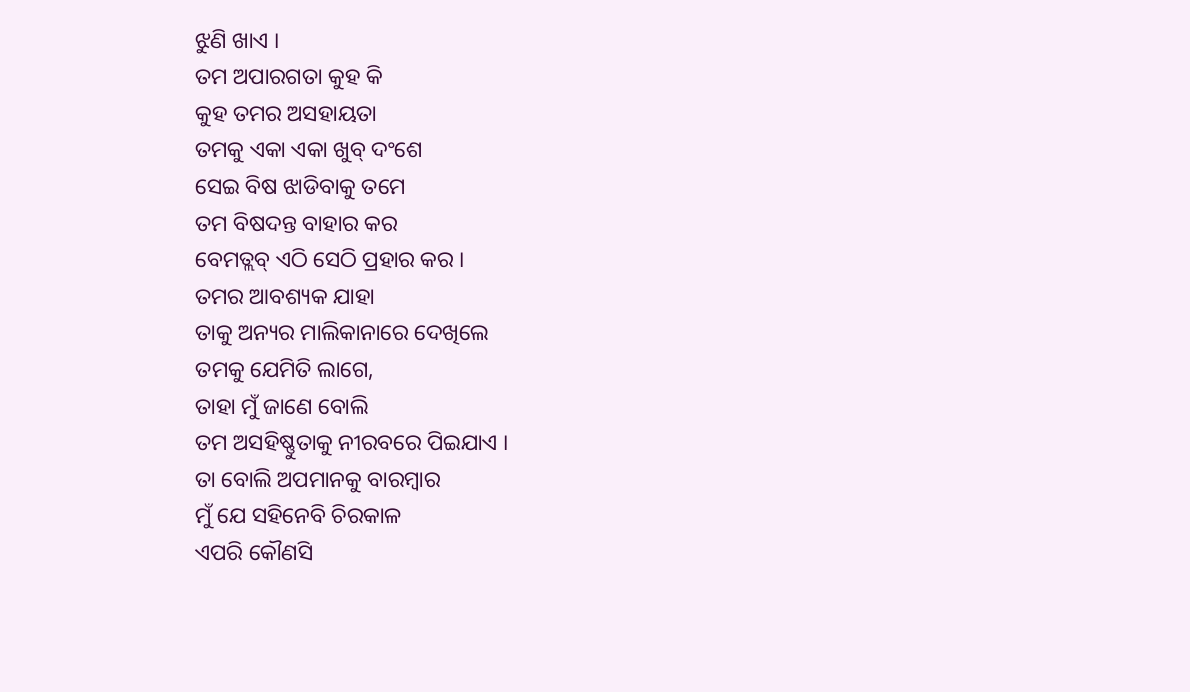ଝୁଣି ଖାଏ ।
ତମ ଅପାରଗତା କୁହ କି
କୁହ ତମର ଅସହାୟତା
ତମକୁ ଏକା ଏକା ଖୁବ୍ ଦଂଶେ
ସେଇ ବିଷ ଝାଡିବାକୁ ତମେ
ତମ ବିଷଦନ୍ତ ବାହାର କର
ବେମତ୍ଲବ୍ ଏଠି ସେଠି ପ୍ରହାର କର ।
ତମର ଆବଶ୍ୟକ ଯାହା
ତାକୁ ଅନ୍ୟର ମାଲିକାନାରେ ଦେଖିଲେ
ତମକୁ ଯେମିତି ଲାଗେ,
ତାହା ମୁଁ ଜାଣେ ବୋଲି
ତମ ଅସହିଷ୍ଣୁତାକୁ ନୀରବରେ ପିଇଯାଏ ।
ତା ବୋଲି ଅପମାନକୁ ବାରମ୍ବାର
ମୁଁ ଯେ ସହିନେବି ଚିରକାଳ
ଏପରି କୌଣସି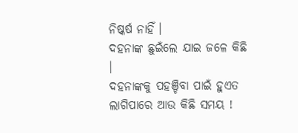ନିଷ୍କର୍ଷ ନାହିଁ ।
ଦହନାଙ୍କ ଛୁଇଁଲେ ଯାଇ ଜଳେ କିଛି ।
ଦହନାଙ୍କକୁ ପହଞ୍ଚିବା ପାଇଁ ହୁଏତ
ଲାଗିପାରେ ଆଉ କିଛି ସମୟ !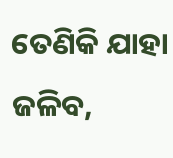ତେଣିକି ଯାହା ଜଳିବ,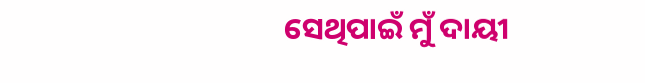ସେଥିପାଇଁ ମୁଁ ଦାୟୀ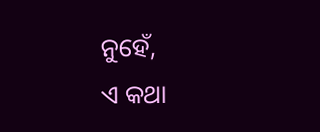ନୁହେଁ,
ଏ କଥା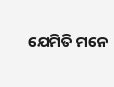ଯେମିତି ମନେ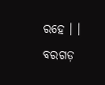ରହେ । ।
ବରଗଡ଼